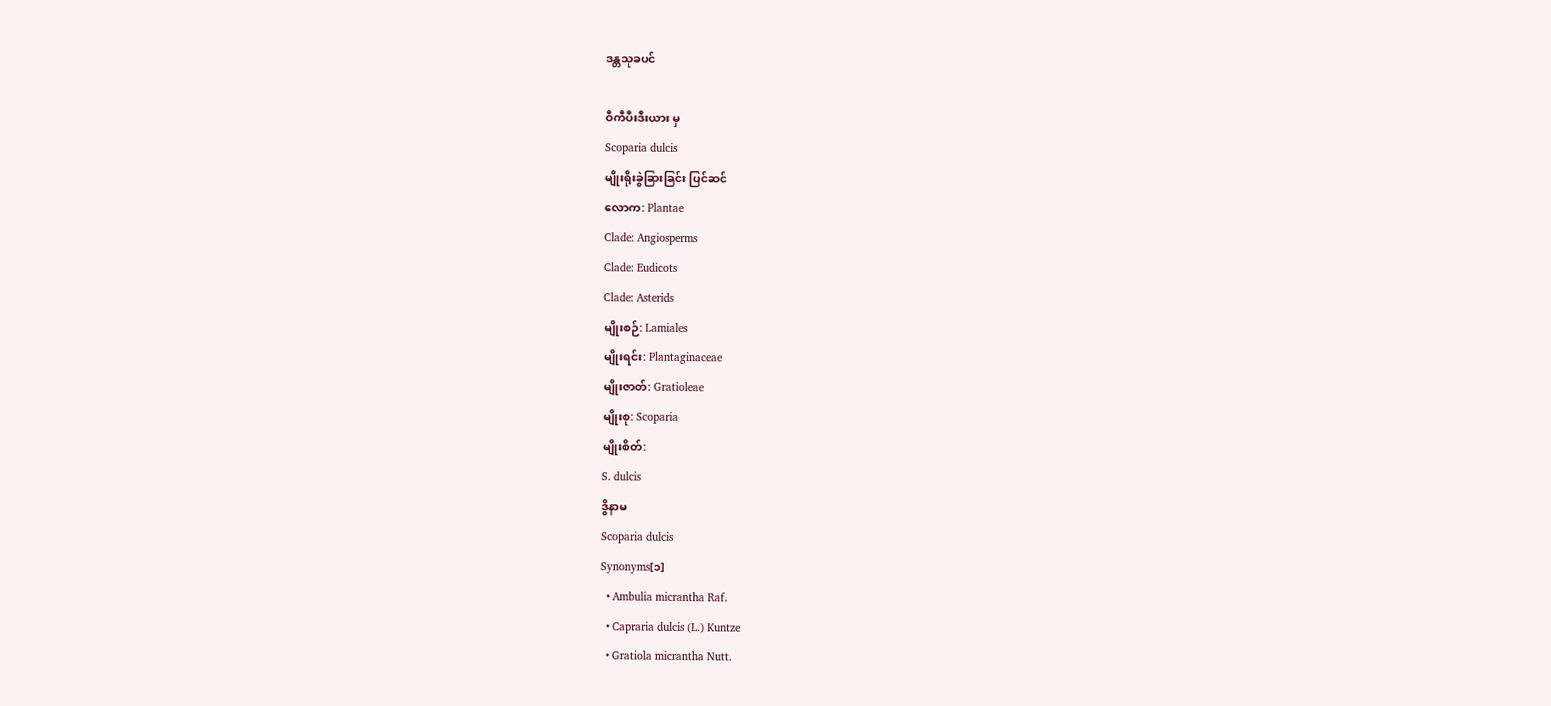ဒန္တသုခပင်

ဝီကီပီးဒီးယား မှ
Scoparia dulcis
မျိုးရိုးခွဲခြားခြင်း ပြင်ဆင်
လောက: Plantae
Clade: Angiosperms
Clade: Eudicots
Clade: Asterids
မျိုးစဉ်: Lamiales
မျိုးရင်း: Plantaginaceae
မျိုးဇာတ်: Gratioleae
မျိုးစု: Scoparia
မျိုးစိတ်:
S. dulcis
ဒွိနာမ
Scoparia dulcis
Synonyms[၁]
  • Ambulia micrantha Raf.
  • Capraria dulcis (L.) Kuntze
  • Gratiola micrantha Nutt.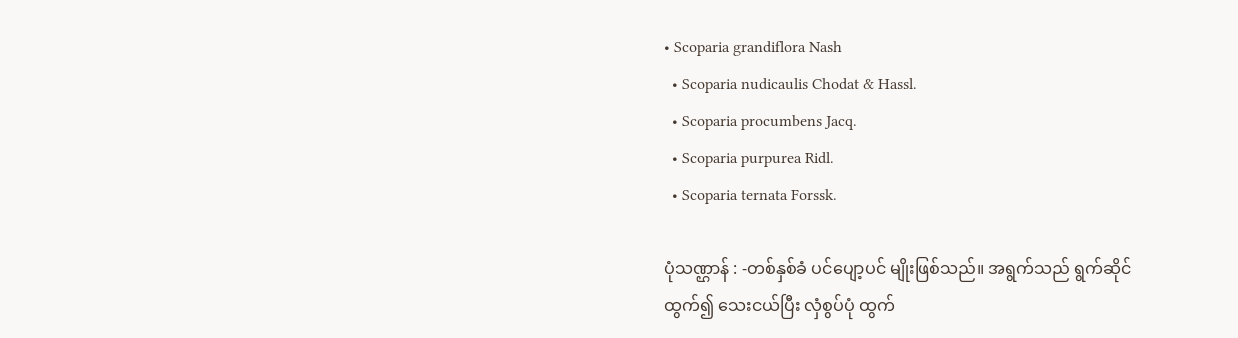• Scoparia grandiflora Nash
  • Scoparia nudicaulis Chodat & Hassl.
  • Scoparia procumbens Jacq.
  • Scoparia purpurea Ridl.
  • Scoparia ternata Forssk.

ပုံသဏ္ဌာန် : -တစ်နှစ်ခံ ပင်ပျော့ပင် မျိုးဖြစ်သည်။ အရွက်သည် ရွက်ဆိုင် ထွက်၍ သေးငယ်ပြီး လှံစွပ်ပုံ ထွက်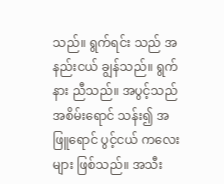သည်။ ရွက်ရင်း သည် အနည်းငယ် ချွန်သည်။ ရွက်နား ညီသည်။ အပွင့်သည် အစိမ်းရောင် သန်း၍ အဖြူရောင် ပွင့်ငယ် ကလေးများ ဖြစ်သည်။ အသီး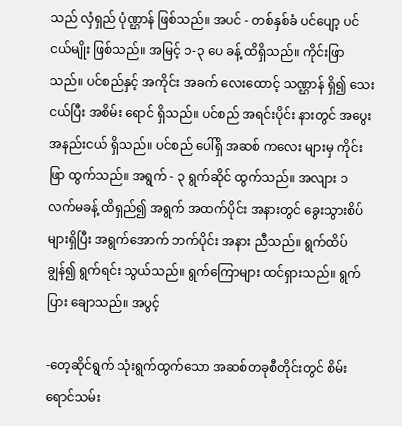သည် လှံရှည် ပုံဏ္ဌာန် ဖြစ်သည်။ အပင် - တစ်နှစ်ခံ ပင်ပျော့ ပင်ငယ်မျိုး ဖြစ်သည်။ အမြင့် ၁-၃ ပေ ခန့် ထိရှိသည်။ ကိုင်းဖြာသည်။ ပင်စည်နှင့် အကိုင်း အခက် လေးထောင့် သဏ္ဌာန် ရှိ၍ သေးငယ်ပြီး အစိမ်း ရောင် ရှိသည်။ ပင်စည် အရင်းပိုင်း နားတွင် အပွေး အနည်းငယ် ရှိသည်။ ပင်စည် ပေါ်ရှိ အဆစ် ကလေး များမှ ကိုင်းဖြာ ထွက်သည်။ အရွက် - ၃ ရွက်ဆိုင် ထွက်သည်။ အလျား ၁ လက်မခန့် ထိရှည်၍ အရွက် အထက်ပိုင်း အနားတွင် ခွေးသွားစိပ် များရှိပြီး အရွက်အောက် ဘက်ပိုင်း အနား ညီသည်။ ရွက်ထိပ် ချွန်၍ ရွက်ရင်း သွယ်သည်။ ရွက်ကြောများ ထင်ရှားသည်။ ရွက်ပြား ချောသည်။ အပွင့်

-တေ့ဆိုင်ရွက် သုံးရွက်ထွက်သော အဆစ်တခုစီတိုင်းတွင် စိမ်းရောင်သမ်း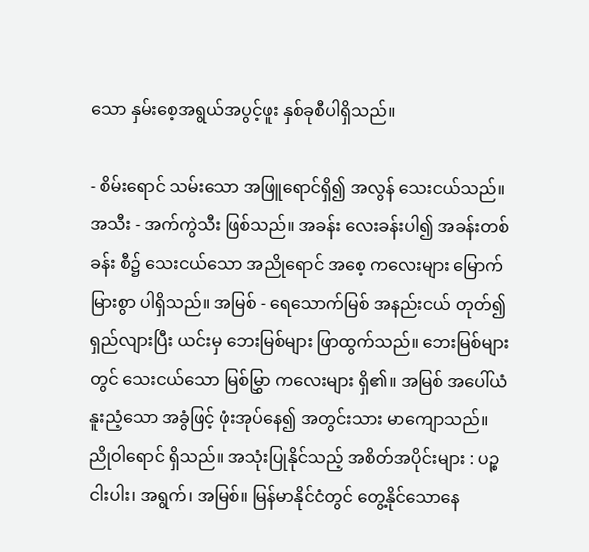သော နှမ်းစေ့အရွယ်အပွင့်ဖူး နှစ်ခုစီပါရှိသည်။

- စိမ်းရောင် သမ်းသော အဖြူရောင်ရှိ၍ အလွန် သေးငယ်သည်။ အသီး - အက်ကွဲသီး ဖြစ်သည်။ အခန်း လေးခန်းပါ၍ အခန်းတစ်ခန်း စီ၌ သေးငယ်သော အညိုရောင် အစေ့ ကလေးများ မြောက်မြားစွာ ပါရှိသည်။ အမြစ် - ရေသောက်မြစ် အနည်းငယ် တုတ်၍ ရှည်လျားပြီး ယင်းမှ ဘေးမြစ်များ ဖြာထွက်သည်။ ဘေးမြစ်များ တွင် သေးငယ်သော မြစ်မြွှာ ကလေးများ ရှိ၏။ အမြစ် အပေါ်ယံ နူးညံ့သော အခွံဖြင့် ဖုံးအုပ်နေ၍ အတွင်းသား မာကျောသည်။ ညိုဝါရောင် ရှိသည်။ အသုံးပြုနိုင်သည့် အစိတ်အပိုင်းများ : ပဉ္စငါးပါး၊ အရွက်၊ အမြစ်။ မြန်မာနိုင်ငံတွင် တွေ့နိုင်သောနေ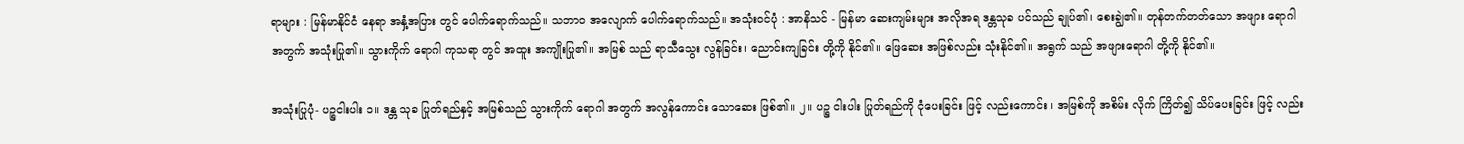ရာများ : မြန်မာနိုင်ငံ နေရာ အနှံ့အပြား တွင် ပေါက်ရောက်သည်။ သဘာ၀ အလျောက် ပေါက်ရောက်သည်။ အသုံးဝင်ပုံ : အာနိသင် - မြန်မာ ဆေးကျမ်းများ အလိုအရ ဒန္တသုခ ပင်သည် ချုပ်၏၊ စေးချွဲ၏။ တုန်တက်တတ်သော အဖျား ရောဂါ အတွက် အသုံးပြု၏။ သွားကိုက် ရောဂါ ကုသရာ တွင် အထူး အကျိုးပြု၏။ အမြစ် သည် ရာသီသွေး လွန်ခြင်း၊ ညောင်းကျခြင်း တို့ကို နိုင်၏။ ဖြေဆေး အဖြစ်လည်း သုံးနိုင်၏။ အရွက် သည် အဖျားရောဂါ တို့ကို နိုင်၏။

အသုံးပြုပုံ- ပဉ္စငါးပါး ၁။ ဒန္တ သုခ ပြုတ်ရည်နှင့် အမြစ်သည် သွားကိုက် ရောဂါ အတွက် အလွန်ကောင်း သောဆေး ဖြစ်၏။ ၂။ ပဉ္စ ငါးပါး ပြုတ်ရည်ကို ငုံပေးခြင်း ဖြင့် လည်းကောင်း ၊ အမြစ်ကို အစိမ်း လိုက် ကြိတ်၍ သိပ်ပေးခြင်း ဖြင့် လည်း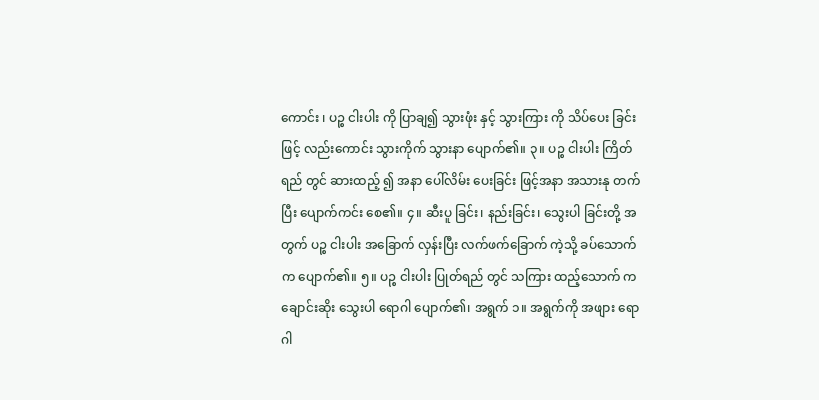ကောင်း ၊ ပဉ္စ ငါးပါး ကို ပြာချ၍ သွားဖုံး နှင့် သွားကြား ကို သိပ်ပေး ခြင်းဖြင့် လည်းကောင်း သွားကိုက် သွားနာ ပျောက်၏။ ၃။ ပဉ္စ ငါးပါး ကြိတ်ရည် တွင် ဆားထည့် ၍ အနာ ပေါ်လိမ်း ပေးခြင်း ဖြင့်အနာ အသားနု တက်ပြီး ပျောက်ကင်း စေ၏။ ၄။ ဆီးပူ ခြင်း၊ နည်းခြင်း၊ သွေးပါ ခြင်းတို့ အတွက် ပဉ္စ ငါးပါး အခြောက် လှန်းပြီး လက်ဖက်ခြောက် ကဲ့သို့ ခပ်သောက် က ပျောက်၏။ ၅။ ပဉ္စ ငါးပါး ပြုတ်ရည် တွင် သကြား ထည့်သောက် က ချောင်းဆိုး သွေးပါ ရောဂါ ပျောက်၏၊ အရွက် ၁။ အရွက်ကို အဖျား ရောဂါ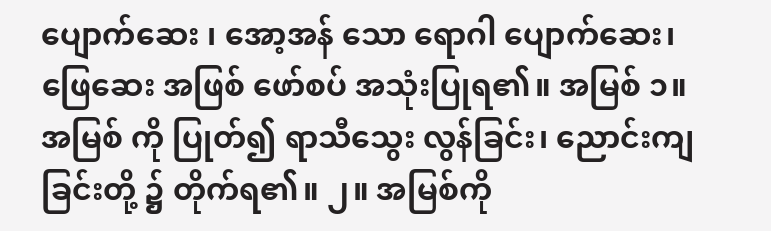ပျောက်ဆေး ၊ အော့အန် သော ရောဂါ ပျောက်ဆေး၊ ဖြေဆေး အဖြစ် ဖော်စပ် အသုံးပြုရ၏။ အမြစ် ၁။ အမြစ် ကို ပြုတ်၍ ရာသီသွေး လွန်ခြင်း၊ ညောင်းကျ ခြင်းတို့ ၌ တိုက်ရ၏။ ၂။ အမြစ်ကို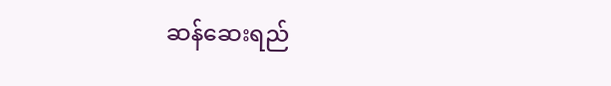ဆန်ဆေးရည်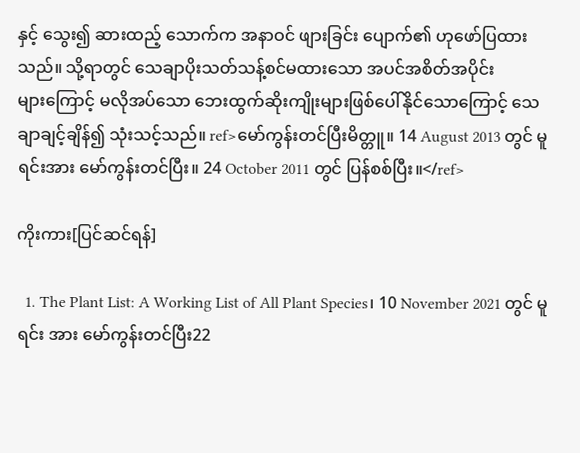နှင့် သွေး၍ ဆားထည့် သောက်က အနာဝင် ဖျားခြင်း ပျောက်၏ ဟုဖော်ပြထားသည်။ သို့ရာတွင် သေချာပိုးသတ်သန့်စင်မထားသော အပင်အစိတ်အပိုင်းများ‌ကြောင့် မလိုအပ်သော ဘေးထွက်ဆိုးကျိုးများဖြစ်ပေါ်နိုင်သောကြောင့် သေချာချင့်ချိန်၍ သုံးသင့်သည်။ ref>မော်ကွန်းတင်ပြီးမိတ္တူ။ 14 August 2013 တွင် မူရင်းအား မော်ကွန်းတင်ပြီး။ 24 October 2011 တွင် ပြန်စစ်ပြီး။</ref>

ကိုးကား[ပြင်ဆင်ရန်]

  1. The Plant List: A Working List of All Plant Species၊ 10 November 2021 တွင် မူရင်း အား မော်ကွန်းတင်ပြီး22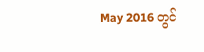May 2016 တွင်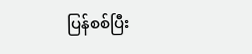ပြန်စစ်ပြီး